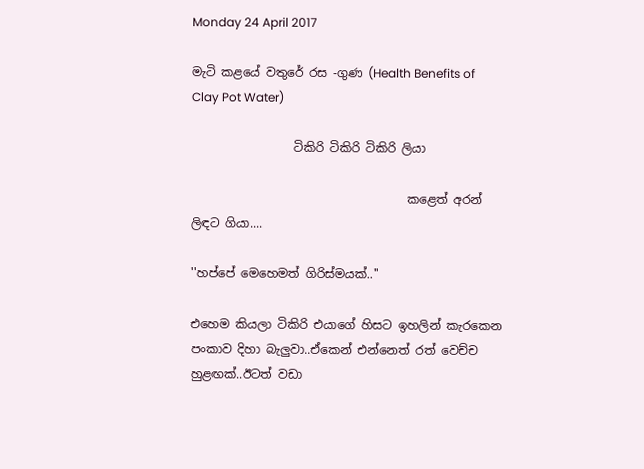Monday 24 April 2017

මැටි කළයේ වතුරේ රස -ගුණ (Health Benefits of Clay Pot Water)

                 ටිකිරි ටිකිරි ටිකිරි ලියා

                                    කළෙත් අරන් ලිඳට ගියා....

''හප්පේ මෙහෙමත් ගිරිස්මයක්..''

එහෙම කියලා ටිකිරි එයාගේ හිසට ඉහලින් කැරකෙන පංකාව දිහා බැලුවා..ඒකෙන් එන්නෙත් රත් වෙච්ච හුළඟක්..ඊටත් වඩා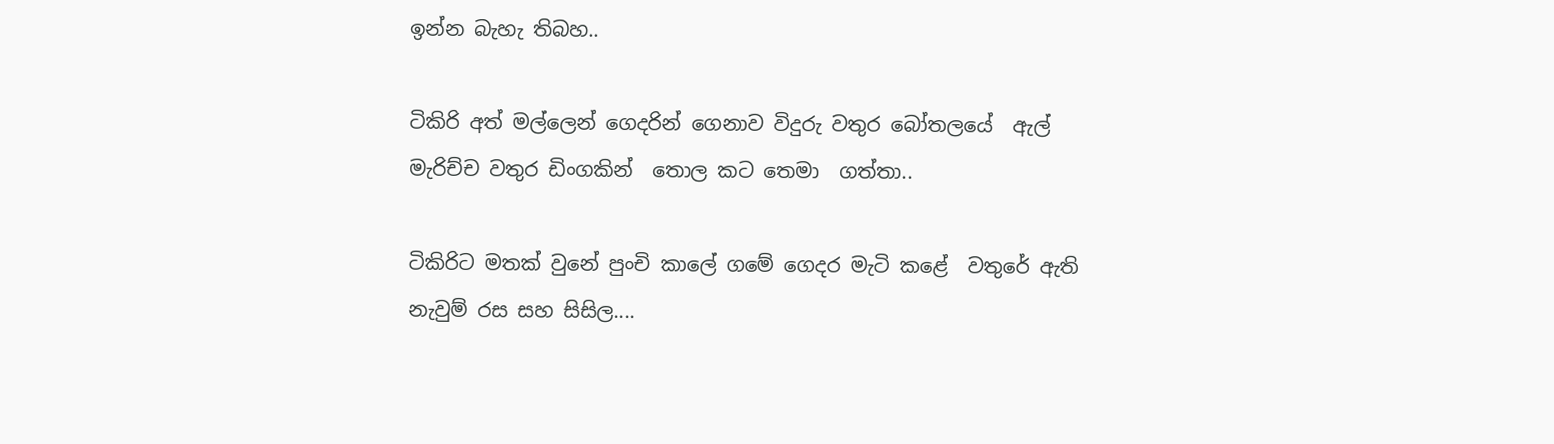ඉන්න බැහැ තිබහ..

ටිකිරි අත් මල්ලෙන් ගෙදරින් ගෙනාව විදුරු වතුර බෝතලයේ  ඇල් මැරිච්ච වතුර ඩිංගකින්  තොල කට තෙමා  ගත්තා..

ටිකිරිට මතක් වුනේ පුංචි කාලේ ගමේ ගෙදර මැටි කළේ  වතුරේ ඇති නැවුම් රස සහ සිසිල....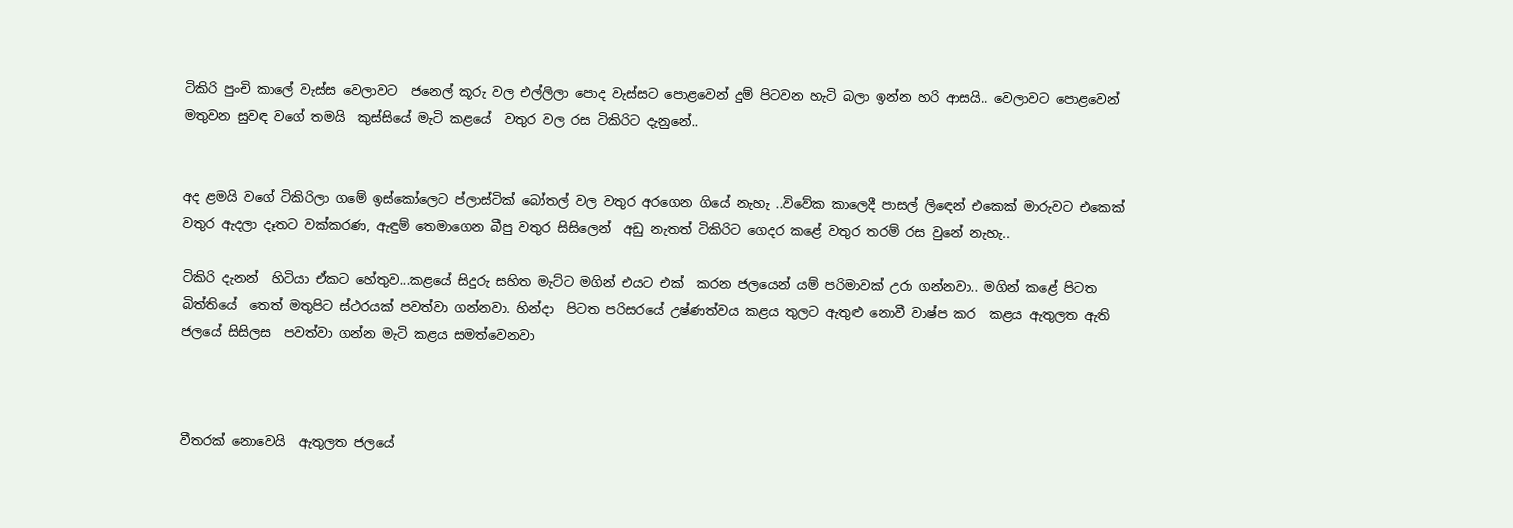ටිකිරි පුංචි කාලේ වැස්ස වෙලාවට  ජනෙල් කූරු වල එල්ලිලා පොද වැස්සට පොළවෙන් දුම් පිටවන හැටි බලා ඉන්න හරි ආසයි.. වෙලාවට පොළවෙන් මතුවන සුවඳ වගේ තමයි  කුස්සියේ මැටි කළයේ  වතුර වල රස ටිකිරිට දැනුනේ..


අද ළමයි වගේ ටිකිරිලා ගමේ ඉස්කෝලෙට ප්ලාස්ටික් බෝතල් වල වතුර අරගෙන ගියේ නැහැ ..විවේක කාලෙදී පාසල් ලිඳෙන් එකෙක් මාරුවට එකෙක් වතුර ඇදලා දෑතට වක්කරණ, ඇඳුම් තෙමාගෙන බීපු වතුර සිසිලෙන්  අඩු නැතත් ටිකිරිට ගෙදර කළේ වතුර තරම් රස වුනේ නැහැ..

ටිකිරි දැනන්  හිටියා ඒකට හේතුව...කළයේ සිදුරු සහිත මැට්ට මගින් එයට එක්  කරන ජලයෙන් යම් පරිමාවක් උරා ගන්නවා.. මගින් කළේ පිටත බිත්තියේ  තෙත් මතුපිට ස්ථරයක් පවත්වා ගන්නවා. හින්දා  පිටත පරිසරයේ උෂ්ණත්වය කළය තුලට ඇතුළු නොවී වාෂ්ප කර  කළය ඇතුලත ඇති ජලයේ සිසිලස  පවත්වා ගන්න මැටි කළය සමත්වෙනවා



වීතරක් නොවෙයි  ඇතුලත ජලයේ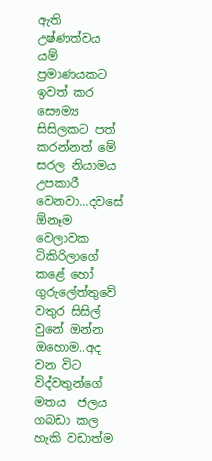ඇති උෂ්ණත්වය යම් ප්‍රමාණයකට  ඉවත් කර සෞම්‍ය සිසිලකට පත් කරන්නත් මේ සරල නියාමය උපකාරී වෙනවා...දවසේ ඕනෑම වෙලාවක ටිකිරිලාගේ කළේ හෝ ගුරුලේත්තුවේ  වතුර සිසිල් වුනේ ඔන්න ඔහොම..අද වන විට විද්වතුන්ගේ  මතය  ජලය ගබඩා කල හැකි වඩාත්ම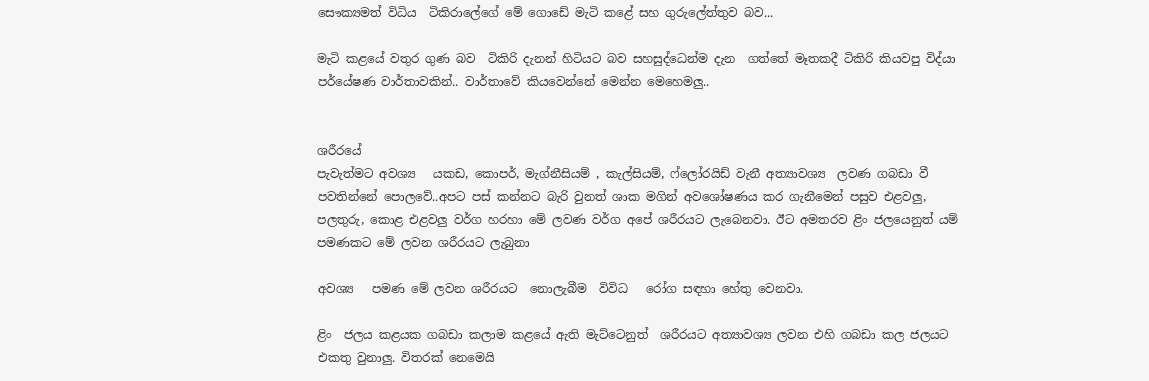සෞක්‍යමත් විධිය  ටිකිරාලේගේ මේ ගොඩේ මැටි කළේ සහ ගුරුලේත්තුව බව...

මැටි කළයේ වතුර ගුණ බව  ටිකිරි දැනන් හිටියට බව සහසුද්ධෙන්ම දැන  ගත්තේ මෑතකදී ටිකිරි කියවපු විද්යා පර්යේෂණ වාර්තාවකින්.. වාර්තාවේ කියවෙන්නේ මෙන්න මෙහෙමලු..


ශරීරයේ
පැවැත්මට අවශ්‍ය   යකඩ, කොපර්, මැග්නීසියම් , කැල්සියම්, ෆ්ලෝරයිඩ් වැනී අත්‍යාවශ්‍ය  ලවණ ගබඩා වී පවතින්නේ පොලවේ..අපට පස් කන්නට බැරි වුනත් ශාක මගින් අවශෝෂණය කර ගැනීමෙන් පසුව එළවලු, පලතුරු, කොළ එළවලු වර්ග හරහා මේ ලවණ වර්ග අපේ ශරීරයට ලැබෙනවා. ඊට අමතරව ළිං ජලයෙනුත් යම් පමණකට මේ ලවන ශරීරයට ලැබුනා

අවශ්‍ය   පමණ මේ ලවන ශරීරයට  නොලැබීම  විවිධ   රෝග සඳහා හේතු වෙනවා.

ළිං  ජලය කළයක ගබඩා කලාම කළයේ ඇති මැට්ටෙනුත්  ශරීරයට අත්‍යාවශ්‍ය ලවන එහි ගබඩා කල ජලයට එකතු වුනාලු. විතරක් නෙමෙයි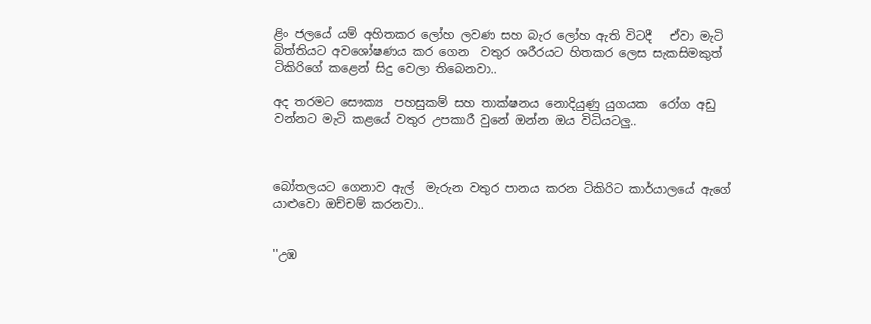ළිං ජලයේ යම් අහිතකර ලෝහ ලවණ සහ බැර ලෝහ ඇති විටදී   ඒවා මැටි බිත්තියට අවශෝෂණය කර ගෙන  වතුර ශරීරයට හිතකර ලෙස සැකසිමකුත් ටිකිරිගේ කළෙන් සිදු වෙලා තිබෙනවා..

අද තරමට සෞක්‍ය  පහසුකම් සහ තාක්ෂනය නොදියුණු යුගයක  රෝග අඩු වන්නට මැටි කළයේ වතුර උපකාරී වුනේ ඔන්න ඔය විධියටලු..



බෝතලයට ගෙනාව ඇල්  මැරුන වතුර පානය කරන ටිකිරිට කාර්යාලයේ ඇගේ යාළුවො ඔච්චම් කරනවා..


''උඹ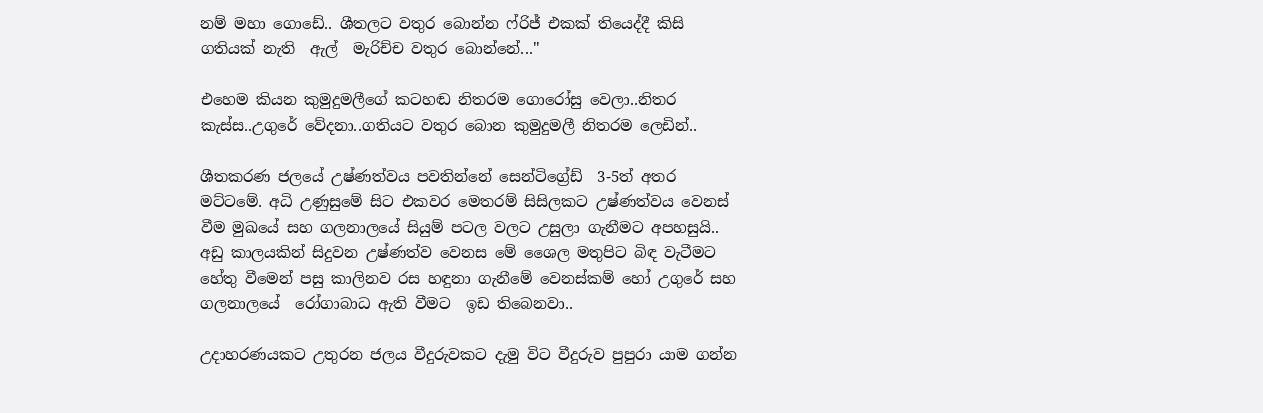නම් මහා ගොඩේ.. ශීතලට වතුර බොන්න ෆ්රිජ් එකක් තියෙද්දී කිසි ගතියක් නැති  ඇල්  මැරිච්ච වතුර බොන්නේ...''

එහෙම කියන කුමුදුමලීගේ කටහඬ නිතරම ගොරෝසු වෙලා..නිතර කැස්ස..උගුරේ වේදනා..ගතියට වතුර බොන කුමුදුමලී නිතරම ලෙඩින්..

ශීතකරණ ජලයේ උෂ්ණත්වය පවතින්නේ සෙන්ටිග්‍රේඩ්  3-5ත් අතර මට්ටමේ. අධි උණුසුමේ සිට එකවර මෙතරම් සිසිලකට උෂ්ණත්වය වෙනස් වීම මුඛයේ සහ ගලනාලයේ සියුම් පටල වලට උසුලා ගැනීමට අපහසුයි.. අඩු කාලයකින් සිදුවන උෂ්ණත්ව වෙනස මේ ශෛල මතුපිට බිඳ වැටීමට හේතු වීමෙන් පසු කාලිනව රස හඳුනා ගැනීමේ වෙනස්කම් හෝ උගුරේ සහ ගලනාලයේ  රෝගාබාධ ඇති වීමට  ඉඩ තිබෙනවා..

උදාහරණයකට උතුරන ජලය වීදුරුවකට දැමු විට වීදුරුව පුපුරා යාම ගන්න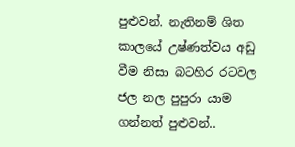පුළුවන්. නැතිනම් ශිත කාලයේ උෂ්ණත්වය අඩු වීම නිසා බටහිර රටවල ජල නල පුපුරා යාම ගන්නත් පුළුවන්..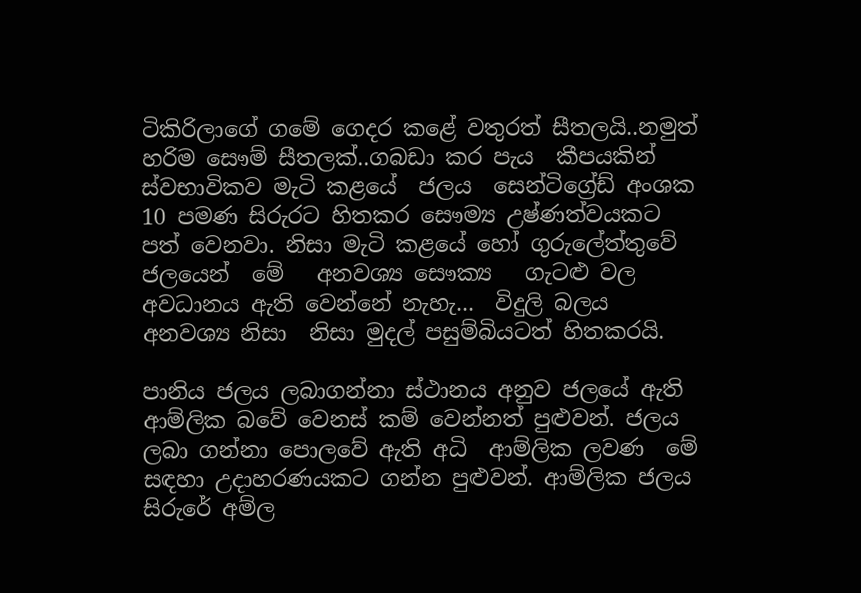ටිකිරිලාගේ ගමේ ගෙදර කළේ වතුරත් සීතලයි..නමුත් හරිම සෞම් සීතලක්..ගබඩා කර පැය  කීපයකින් ස්වභාවිකව මැටි කළයේ  ජලය  සෙන්ටිග්‍රේඩ් අංශක 10 පමණ සිරුරට හිතකර සෞම්‍ය උෂ්ණත්වයකට පත් වෙනවා. නිසා මැටි කළයේ හෝ ගුරුලේත්තුවේ ජලයෙන්  මේ   අනවශ්‍ය සෞක්‍ය   ගැටළු වල අවධානය ඇති වෙන්නේ නැහැ...  විදුලි බලය අනවශ්‍ය නිසා  නිසා මුදල් පසුම්බියටත් හිතකරයි.

පානිය ජලය ලබාගන්නා ස්ථානය අනුව ජලයේ ඇති ආම්ලික බවේ වෙනස් කම් වෙන්නත් පුළුවන්. ජලය ලබා ගන්නා පොලවේ ඇති අධි  ආම්ලික ලවණ  මේ සඳහා උදාහරණයකට ගන්න පුළුවන්. ආම්ලික ජලය සිරුරේ අම්ල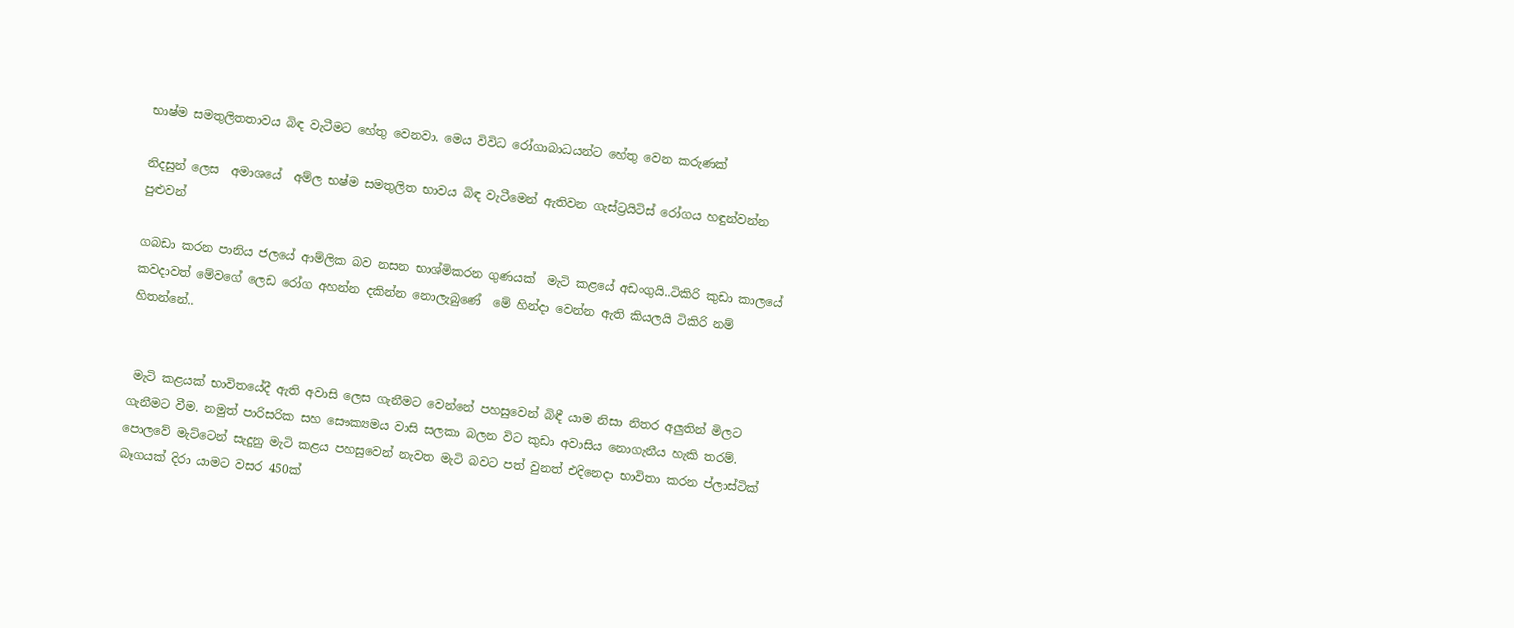භාෂ්ම සමතුලිතතාවය බිඳ වැටීමට හේතු වෙනවා. මෙය විවිධ රෝගාබාධයන්ට හේතු වෙන කරුණක්

නිදසුන් ලෙස  අමාශයේ  අම්ල භෂ්ම සමතුලිත භාවය බිඳ වැටීමෙන් ඇතිවන ගැස්ට්‍රයිටිස් රෝගය හඳුන්වන්න පුළුවන්

ගබඩා කරන පානිය ජලයේ ආම්ලික බව නසන භාශ්මිකරන ගුණයක්  මැටි කළයේ අඩංගුයි..ටිකිරි කුඩා කාලයේ කවදාවත් මේවගේ ලෙඩ රෝග අහන්න දකින්න නොලැබුණේ  මේ හින්දා වෙන්න ඇති කියලයි ටිකිරි නම් හිතන්නේ..


 මැටි කළයක් භාවිතයේදී ඇති අවාසි ලෙස ගැනීමට වෙන්නේ පහසුවෙන් බිඳී යාම නිසා නිතර අලුතින් මිලට ගැනීමට වීම. නමුත් පාරිසරික සහ සෞක්‍යමය වාසි සලකා බලන විට කුඩා අවාසිය නොගැනීය හැකි තරම්. පොලවේ මැට්ටෙන් සැදුනු මැටි කළය පහසුවෙන් නැවත මැටි බවට පත් වුනත් එදිනෙදා භාවිතා කරන ප්ලාස්ටික් බෑගයක් දිරා යාමට වසර 450ක්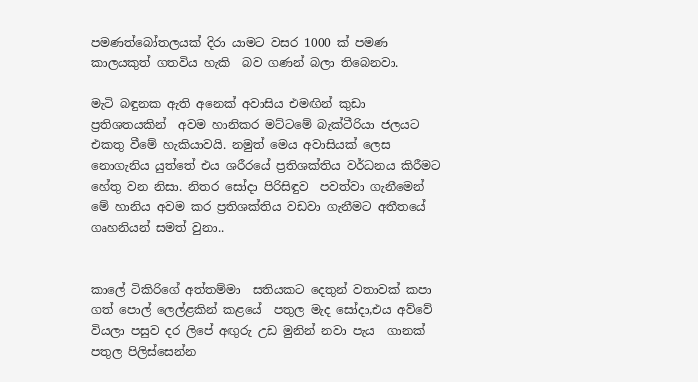පමණත්බෝතලයක් දිරා යාමට වසර 1000 ක් පමණ කාලයකුත් ගතවිය හැකි  බව ගණන් බලා තිබෙනවා.

මැටි බඳුනක ඇති අනෙක් අවාසිය එමඟින් කුඩා ප්‍රතිශතයකින්  අවම හානිකර මට්ටමේ බැක්ටීරියා ජලයට එකතු වීමේ හැකියාවයි. නමුත් මෙය අවාසියක් ලෙස නොගැනිය යුත්තේ එය ශරීරයේ ප්‍රතිශක්තිය වර්ධනය කිරීමට හේතු වන නිසා. නිතර සෝදා පිරිසිඳුව  පවත්වා ගැනීමෙන් මේ හානිය අවම කර ප්‍රතිශක්තිය වඩවා ගැනීමට අතීතයේ ගෘහනියන් සමත් වුනා..


කාලේ ටිකිරිගේ අත්තම්මා  සතියකට දෙතුන් වතාවක් කපා ගත් පොල් ලෙල්ළකින් කළයේ  පතුල මැද සෝදා,එය අව්වේ වියලා පසුව දර ලිපේ අඟුරු උඩ මුනින් නවා පැය  ගානක් පතුල පිලිස්සෙන්න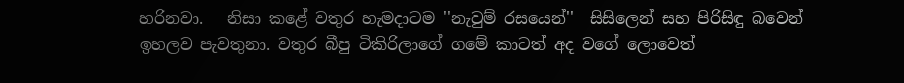හරිනවා.   නිසා කළේ වතුර හැමදාටම ''නැවුම් රසයෙන්''  සිසිලෙන් සහ පිරිසිඳු බවෙන් ඉහලව පැවතුනා. වතුර බීපු ටිකිරිලාගේ ගමේ කාටත් අද වගේ ලොවෙත්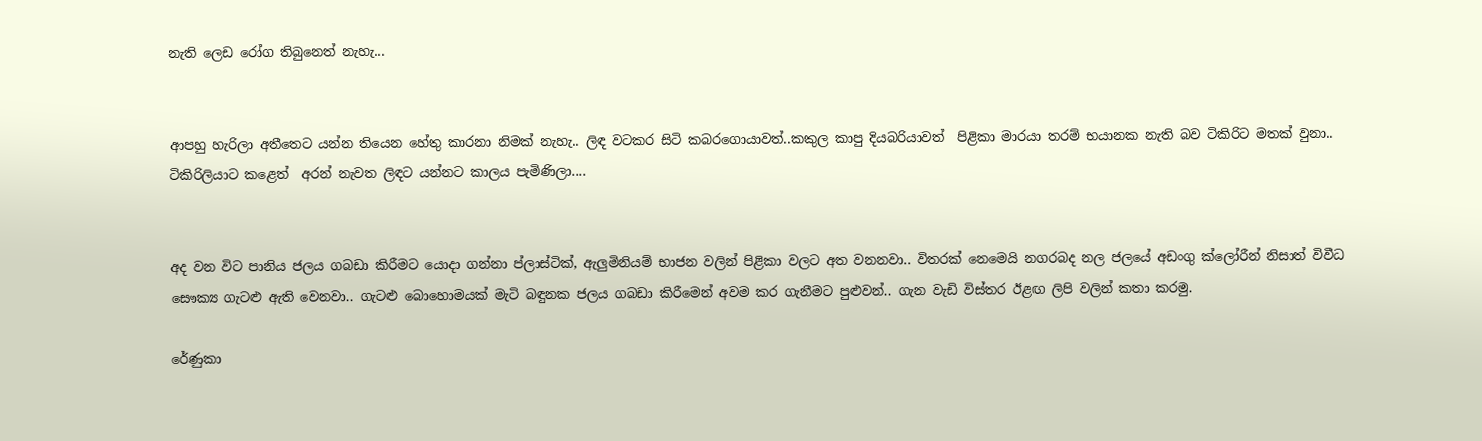නැති ලෙඩ රෝග තිබුනෙත් නැහැ...


ආපහු හැරිලා අතීතෙට යන්න තියෙන හේතු කාරනා නිමක් නැහැ.. ලිඳ වටකර සිටි කබරගොයාවත්..කකුල කාපු දියබරියාවත්  පිළිකා මාරයා තරම් භයානක නැති බව ටිකිරිට මතක් වුනා.. ටිකිරිලියාට කළෙත්  අරන් නැවත ලිඳට යන්නට කාලය පැමිණිලා....


අද වන විට පානිය ජලය ගබඩා කිරීමට යොදා ගන්නා ප්ලාස්ටික්, ඇලුමිනියම් භාජන වලින් පිළිකා වලට අත වනනවා.. විතරක් නෙමෙයි නගරබද නල ජලයේ අඩංගු ක්ලෝරීන් නිසාත් විවීධ සෞක්‍ය ගැටළු ඇති වෙනවා.. ගැටළු බොහොමයක් මැටි බඳුනක ජලය ගබඩා කිරීමෙන් අවම කර ගැනීමට පුළුවන්.. ගැන වැඩි විස්තර ඊළඟ ලිපි වලින් කතා කරමු.

රේණුකා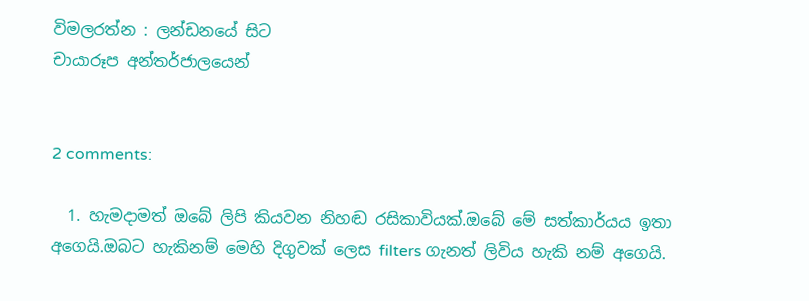විමලරත්න : ලන්ඩනයේ සිට
චායාරූප අන්තර්ජාලයෙන්


2 comments:

  1. හැමදාමත් ඔබේ ලිපි කියවන නිහඬ රසිකාවියක්.ඔබේ මේ සත්කාර්යය ඉතා අගෙයි.ඔබට හැකිනම් මෙහි දිගුවක් ලෙස filters ගැනත් ලිවිය හැකි නම් අගෙයි.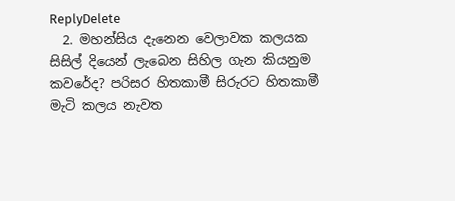ReplyDelete
  2. මහන්සිය දැනෙන වෙලාවක කලයක සිසිල් දියෙන් ලැබෙන සිහිල ගැන කියනුම කවරේද? පරිසර හිතකාමී සිරුරට හිතකාමී මැටි කලය නැවත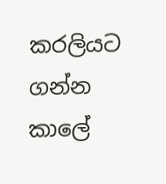කරලියට ගන්න කාලේ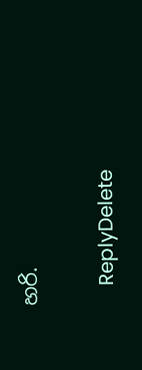හරි.

    ReplyDelete